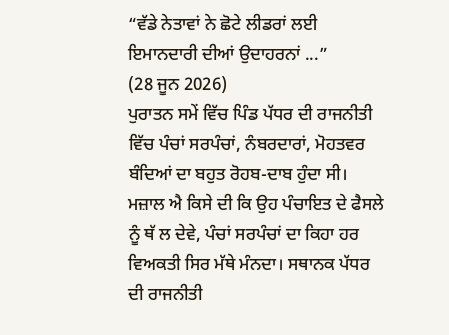“ਵੱਡੇ ਨੇਤਾਵਾਂ ਨੇ ਛੋਟੇ ਲੀਡਰਾਂ ਲਈ ਇਮਾਨਦਾਰੀ ਦੀਆਂ ਉਦਾਹਰਨਾਂ ...”
(28 ਜੂਨ 2026)
ਪੁਰਾਤਨ ਸਮੇਂ ਵਿੱਚ ਪਿੰਡ ਪੱਧਰ ਦੀ ਰਾਜਨੀਤੀ ਵਿੱਚ ਪੰਚਾਂ ਸਰਪੰਚਾਂ, ਨੰਬਰਦਾਰਾਂ, ਮੋਹਤਵਰ ਬੰਦਿਆਂ ਦਾ ਬਹੁਤ ਰੋਹਬ-ਦਾਬ ਹੁੰਦਾ ਸੀ। ਮਜ਼ਾਲ ਐ ਕਿਸੇ ਦੀ ਕਿ ਉਹ ਪੰਚਾਇਤ ਦੇ ਫੈਸਲੇ ਨੂੰ ਥੱ ਲ ਦੇਵੇ, ਪੰਚਾਂ ਸਰਪੰਚਾਂ ਦਾ ਕਿਹਾ ਹਰ ਵਿਅਕਤੀ ਸਿਰ ਮੱਥੇ ਮੰਨਦਾ। ਸਥਾਨਕ ਪੱਧਰ ਦੀ ਰਾਜਨੀਤੀ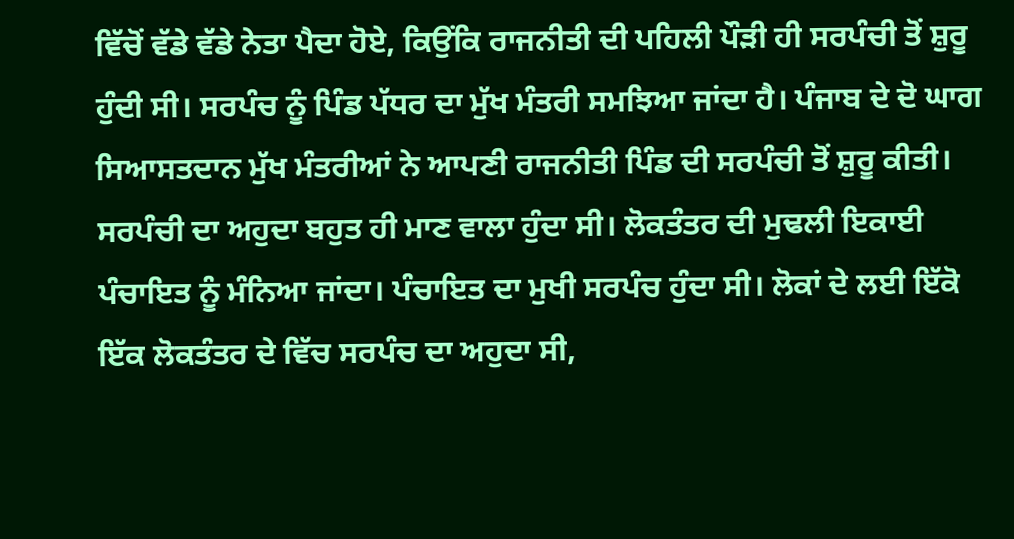ਵਿੱਚੋਂ ਵੱਡੇ ਵੱਡੇ ਨੇਤਾ ਪੈਦਾ ਹੋਏ, ਕਿਉਂਕਿ ਰਾਜਨੀਤੀ ਦੀ ਪਹਿਲੀ ਪੌੜੀ ਹੀ ਸਰਪੰਚੀ ਤੋਂ ਸ਼ੁਰੂ ਹੁੰਦੀ ਸੀ। ਸਰਪੰਚ ਨੂੰ ਪਿੰਡ ਪੱਧਰ ਦਾ ਮੁੱਖ ਮੰਤਰੀ ਸਮਝਿਆ ਜਾਂਦਾ ਹੈ। ਪੰਜਾਬ ਦੇ ਦੋ ਘਾਗ ਸਿਆਸਤਦਾਨ ਮੁੱਖ ਮੰਤਰੀਆਂ ਨੇ ਆਪਣੀ ਰਾਜਨੀਤੀ ਪਿੰਡ ਦੀ ਸਰਪੰਚੀ ਤੋਂ ਸ਼ੁਰੂ ਕੀਤੀ। ਸਰਪੰਚੀ ਦਾ ਅਹੁਦਾ ਬਹੁਤ ਹੀ ਮਾਣ ਵਾਲਾ ਹੁੰਦਾ ਸੀ। ਲੋਕਤੰਤਰ ਦੀ ਮੁਢਲੀ ਇਕਾਈ ਪੰਚਾਇਤ ਨੂੰ ਮੰਨਿਆ ਜਾਂਦਾ। ਪੰਚਾਇਤ ਦਾ ਮੁਖੀ ਸਰਪੰਚ ਹੁੰਦਾ ਸੀ। ਲੋਕਾਂ ਦੇ ਲਈ ਇੱਕੋ ਇੱਕ ਲੋਕਤੰਤਰ ਦੇ ਵਿੱਚ ਸਰਪੰਚ ਦਾ ਅਹੁਦਾ ਸੀ,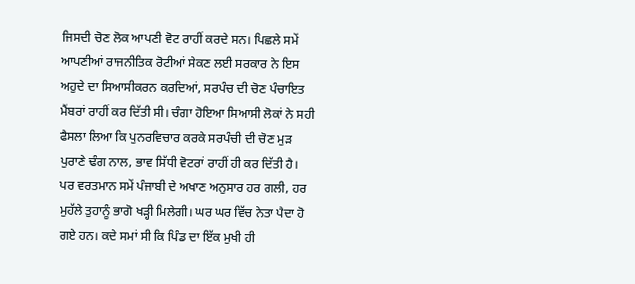ਜਿਸਦੀ ਚੋਣ ਲੋਕ ਆਪਣੀ ਵੋਟ ਰਾਹੀਂ ਕਰਦੇ ਸਨ। ਪਿਛਲੇ ਸਮੇਂ ਆਪਣੀਆਂ ਰਾਜਨੀਤਿਕ ਰੋਟੀਆਂ ਸੇਕਣ ਲਈ ਸਰਕਾਰ ਨੇ ਇਸ ਅਹੁਦੇ ਦਾ ਸਿਆਸੀਕਰਨ ਕਰਦਿਆਂ, ਸਰਪੰਚ ਦੀ ਚੋਣ ਪੰਚਾਇਤ ਮੈਂਬਰਾਂ ਰਾਹੀਂ ਕਰ ਦਿੱਤੀ ਸੀ। ਚੰਗਾ ਹੋਇਆ ਸਿਆਸੀ ਲੋਕਾਂ ਨੇ ਸਹੀ ਫੈਸਲਾ ਲਿਆ ਕਿ ਪੁਨਰਵਿਚਾਰ ਕਰਕੇ ਸਰਪੰਚੀ ਦੀ ਚੋਣ ਮੁੜ ਪੁਰਾਣੇ ਢੰਗ ਨਾਲ, ਭਾਵ ਸਿੱਧੀ ਵੋਟਰਾਂ ਰਾਹੀਂ ਹੀ ਕਰ ਦਿੱਤੀ ਹੈ।
ਪਰ ਵਰਤਮਾਨ ਸਮੇਂ ਪੰਜਾਬੀ ਦੇ ਅਖਾਣ ਅਨੁਸਾਰ ਹਰ ਗਲੀ, ਹਰ ਮੁਹੱਲੇ ਤੁਹਾਨੂੰ ਭਾਗੋ ਖੜ੍ਹੀ ਮਿਲੇਗੀ। ਘਰ ਘਰ ਵਿੱਚ ਨੇਤਾ ਪੈਦਾ ਹੋ ਗਏ ਹਨ। ਕਦੇ ਸਮਾਂ ਸੀ ਕਿ ਪਿੰਡ ਦਾ ਇੱਕ ਮੁਖੀ ਹੀ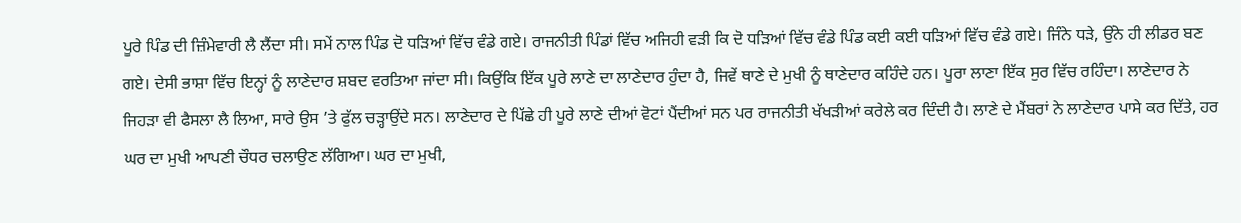ਪੂਰੇ ਪਿੰਡ ਦੀ ਜ਼ਿੰਮੇਵਾਰੀ ਲੈ ਲੈਂਦਾ ਸੀ। ਸਮੇਂ ਨਾਲ ਪਿੰਡ ਦੋ ਧੜਿਆਂ ਵਿੱਚ ਵੰਡੇ ਗਏ। ਰਾਜਨੀਤੀ ਪਿੰਡਾਂ ਵਿੱਚ ਅਜਿਹੀ ਵੜੀ ਕਿ ਦੋ ਧੜਿਆਂ ਵਿੱਚ ਵੰਡੇ ਪਿੰਡ ਕਈ ਕਈ ਧੜਿਆਂ ਵਿੱਚ ਵੰਡੇ ਗਏ। ਜਿੰਨੇ ਧੜੇ, ਉਂਨੇ ਹੀ ਲੀਡਰ ਬਣ ਗਏ। ਦੇਸੀ ਭਾਸ਼ਾ ਵਿੱਚ ਇਨ੍ਹਾਂ ਨੂੰ ਲਾਣੇਦਾਰ ਸ਼ਬਦ ਵਰਤਿਆ ਜਾਂਦਾ ਸੀ। ਕਿਉਂਕਿ ਇੱਕ ਪੂਰੇ ਲਾਣੇ ਦਾ ਲਾਣੇਦਾਰ ਹੁੰਦਾ ਹੈ, ਜਿਵੇਂ ਥਾਣੇ ਦੇ ਮੁਖੀ ਨੂੰ ਥਾਣੇਦਾਰ ਕਹਿੰਦੇ ਹਨ। ਪੂਰਾ ਲਾਣਾ ਇੱਕ ਸੁਰ ਵਿੱਚ ਰਹਿੰਦਾ। ਲਾਣੇਦਾਰ ਨੇ ਜਿਹੜਾ ਵੀ ਫੈਸਲਾ ਲੈ ਲਿਆ, ਸਾਰੇ ਉਸ ’ਤੇ ਫੁੱਲ ਚੜ੍ਹਾਉਂਦੇ ਸਨ। ਲਾਣੇਦਾਰ ਦੇ ਪਿੱਛੇ ਹੀ ਪੂਰੇ ਲਾਣੇ ਦੀਆਂ ਵੋਟਾਂ ਪੈਂਦੀਆਂ ਸਨ ਪਰ ਰਾਜਨੀਤੀ ਖੱਖੜੀਆਂ ਕਰੇਲੇ ਕਰ ਦਿੰਦੀ ਹੈ। ਲਾਣੇ ਦੇ ਮੈਂਬਰਾਂ ਨੇ ਲਾਣੇਦਾਰ ਪਾਸੇ ਕਰ ਦਿੱਤੇ, ਹਰ ਘਰ ਦਾ ਮੁਖੀ ਆਪਣੀ ਚੌਧਰ ਚਲਾਉਣ ਲੱਗਿਆ। ਘਰ ਦਾ ਮੁਖੀ,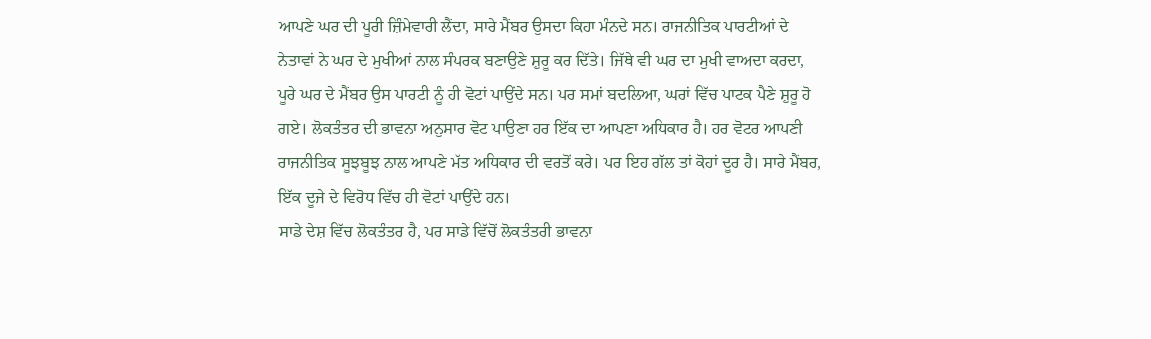ਆਪਣੇ ਘਰ ਦੀ ਪੂਰੀ ਜ਼ਿੰਮੇਵਾਰੀ ਲੈਂਦਾ, ਸਾਰੇ ਮੈਂਬਰ ਉਸਦਾ ਕਿਹਾ ਮੰਨਦੇ ਸਨ। ਰਾਜਨੀਤਿਕ ਪਾਰਟੀਆਂ ਦੇ ਨੇਤਾਵਾਂ ਨੇ ਘਰ ਦੇ ਮੁਖੀਆਂ ਨਾਲ ਸੰਪਰਕ ਬਣਾਉਣੇ ਸ਼ੁਰੂ ਕਰ ਦਿੱਤੇ। ਜਿੱਥੇ ਵੀ ਘਰ ਦਾ ਮੁਖੀ ਵਾਅਦਾ ਕਰਦਾ, ਪੂਰੇ ਘਰ ਦੇ ਮੈਂਬਰ ਉਸ ਪਾਰਟੀ ਨੂੰ ਹੀ ਵੋਟਾਂ ਪਾਉਂਦੇ ਸਨ। ਪਰ ਸਮਾਂ ਬਦਲਿਆ, ਘਰਾਂ ਵਿੱਚ ਪਾਟਕ ਪੈਣੇ ਸ਼ੁਰੂ ਹੋ ਗਏ। ਲੋਕਤੰਤਰ ਦੀ ਭਾਵਨਾ ਅਨੁਸਾਰ ਵੋਟ ਪਾਉਣਾ ਹਰ ਇੱਕ ਦਾ ਆਪਣਾ ਅਧਿਕਾਰ ਹੈ। ਹਰ ਵੋਟਰ ਆਪਣੀ ਰਾਜਨੀਤਿਕ ਸੂਝਬੂਝ ਨਾਲ ਆਪਣੇ ਮੱਤ ਅਧਿਕਾਰ ਦੀ ਵਰਤੋਂ ਕਰੇ। ਪਰ ਇਹ ਗੱਲ ਤਾਂ ਕੋਹਾਂ ਦੂਰ ਹੈ। ਸਾਰੇ ਮੈਂਬਰ, ਇੱਕ ਦੂਜੇ ਦੇ ਵਿਰੋਧ ਵਿੱਚ ਹੀ ਵੋਟਾਂ ਪਾਉਂਦੇ ਹਨ।
ਸਾਡੇ ਦੇਸ਼ ਵਿੱਚ ਲੋਕਤੰਤਰ ਹੈ, ਪਰ ਸਾਡੇ ਵਿੱਚੋਂ ਲੋਕਤੰਤਰੀ ਭਾਵਨਾ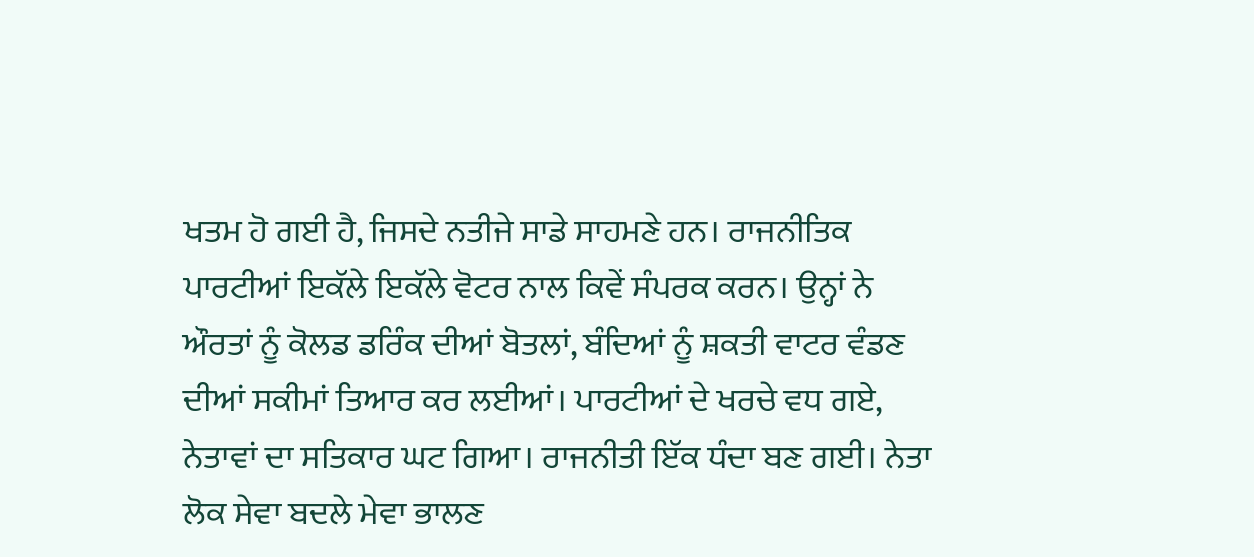ਖਤਮ ਹੋ ਗਈ ਹੈ, ਜਿਸਦੇ ਨਤੀਜੇ ਸਾਡੇ ਸਾਹਮਣੇ ਹਨ। ਰਾਜਨੀਤਿਕ ਪਾਰਟੀਆਂ ਇਕੱਲੇ ਇਕੱਲੇ ਵੋਟਰ ਨਾਲ ਕਿਵੇਂ ਸੰਪਰਕ ਕਰਨ। ਉਨ੍ਹਾਂ ਨੇ ਔਰਤਾਂ ਨੂੰ ਕੋਲਡ ਡਰਿੰਕ ਦੀਆਂ ਬੋਤਲਾਂ, ਬੰਦਿਆਂ ਨੂੰ ਸ਼ਕਤੀ ਵਾਟਰ ਵੰਡਣ ਦੀਆਂ ਸਕੀਮਾਂ ਤਿਆਰ ਕਰ ਲਈਆਂ। ਪਾਰਟੀਆਂ ਦੇ ਖਰਚੇ ਵਧ ਗਏ, ਨੇਤਾਵਾਂ ਦਾ ਸਤਿਕਾਰ ਘਟ ਗਿਆ। ਰਾਜਨੀਤੀ ਇੱਕ ਧੰਦਾ ਬਣ ਗਈ। ਨੇਤਾ ਲੋਕ ਸੇਵਾ ਬਦਲੇ ਮੇਵਾ ਭਾਲਣ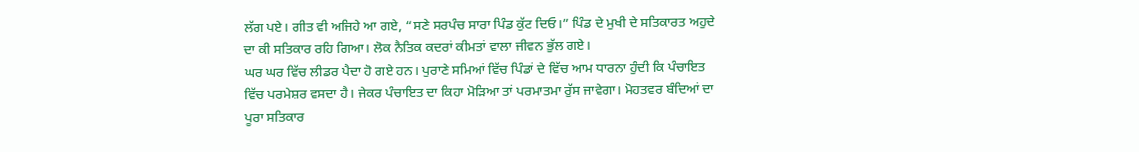ਲੱਗ ਪਏ। ਗੀਤ ਵੀ ਅਜਿਹੇ ਆ ਗਏ, “ਸਣੇ ਸਰਪੰਚ ਸਾਰਾ ਪਿੰਡ ਕੁੱਟ ਦਿਓ।” ਪਿੰਡ ਦੇ ਮੁਖੀ ਦੇ ਸਤਿਕਾਰਤ ਅਹੁਦੇ ਦਾ ਕੀ ਸਤਿਕਾਰ ਰਹਿ ਗਿਆ। ਲੋਕ ਨੈਤਿਕ ਕਦਰਾਂ ਕੀਮਤਾਂ ਵਾਲਾ ਜੀਵਨ ਭੁੱਲ ਗਏ।
ਘਰ ਘਰ ਵਿੱਚ ਲੀਡਰ ਪੈਦਾ ਹੋ ਗਏ ਹਨ। ਪੁਰਾਣੇ ਸਮਿਆਂ ਵਿੱਚ ਪਿੰਡਾਂ ਦੇ ਵਿੱਚ ਆਮ ਧਾਰਨਾ ਹੁੰਦੀ ਕਿ ਪੰਚਾਇਤ ਵਿੱਚ ਪਰਮੇਸ਼ਰ ਵਸਦਾ ਹੈ। ਜੇਕਰ ਪੰਚਾਇਤ ਦਾ ਕਿਹਾ ਮੋੜਿਆ ਤਾਂ ਪਰਮਾਤਮਾ ਰੁੱਸ ਜਾਵੇਗਾ। ਮੋਹਤਵਰ ਬੰਦਿਆਂ ਦਾ ਪੂਰਾ ਸਤਿਕਾਰ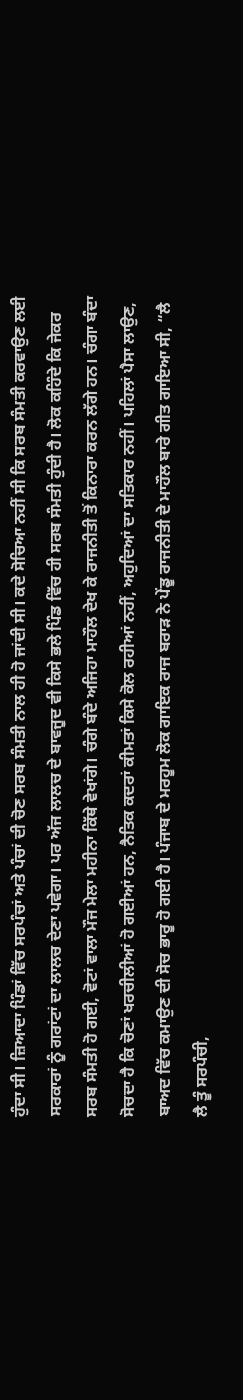ਹੁੰਦਾ ਸੀ। ਜ਼ਿਆਦਾ ਪਿੰਡਾਂ ਵਿੱਚ ਸਰਪੰਚਾਂ ਅਤੇ ਪੰਚਾਂ ਦੀ ਚੋਣ ਸਰਬ ਸੰਮਤੀ ਨਾਲ ਹੀ ਹੋ ਜਾਂਦੀ ਸੀ। ਕਦੇ ਸੋਚਿਆ ਨਹੀਂ ਸੀ ਕਿ ਸਰਬ ਸੰਮਤੀ ਕਰਵਾਉਣ ਲਈ ਸਰਕਾਰਾਂ ਨੂੰ ਗਰਾਂਟਾਂ ਦਾ ਲਾਲਚ ਦੇਣਾ ਪਵੇਗਾ। ਪਰ ਅੱਜ ਲਾਲਚ ਦੇ ਬਾਵਜੂਦ ਵੀ ਕਿਸੇ ਭਲੇ ਪਿੰਡ ਵਿੱਚ ਹੀ ਸਰਬ ਸੰਮਤੀ ਹੁੰਦੀ ਹੈ। ਲੋਕ ਕਹਿੰਦੇ ਕਿ ਜੇਕਰ ਸਰਬ ਸੰਮਤੀ ਹੋ ਗਈ, ਵੋਟਾਂ ਵਾਲਾ ਮੌਜ ਮੇਲਾ ਮਹੀਨਾ ਕਿੱਥੇ ਵੇਖਾਂਗੇ। ਚੰਗੇ ਬੰਦੇ ਅਜਿਹਾ ਮਾਹੌਲ ਦੇਖ ਕੇ ਰਾਜਨੀਤੀ ਤੋਂ ਕਿਨਾਰਾ ਕਰਨ ਲੱਗੇ ਹਨ। ਚੰਗਾ ਬੰਦਾ ਸੋਚਦਾ ਹੈ ਕਿ ਚੋਣਾਂ ਖਰਚੀਲੀਆਂ ਹੋ ਗਈਆਂ ਹਨ, ਨੈਤਿਕ ਕਦਰਾਂ ਕੀਮਤਾਂ ਕਿਸੇ ਕੋਲ ਰਹੀਆਂ ਨਹੀਂ, ਅਹੁਦਿਆਂ ਦਾ ਸਤਿਕਾਰ ਨਹੀਂ। ਪਹਿਲਾਂ ਪੈਸਾ ਲਾਉਣ, ਬਾਅਦ ਵਿੱਚ ਕਮਾਉਣ ਦੀ ਸੋਚ ਭਾਰੂ ਹੋ ਗਈ ਹੈ। ਪੰਜਾਬ ਦੇ ਮਰਹੂਮ ਲੋਕ ਗਾਇਕ ਰਾਜ ਬਰਾੜ ਨੇ ਪੇਂਡੂ ਰਾਜਨੀਤੀ ਦੇ ਮਾਹੌਲ ਬਾਰੇ ਗੀਤ ਗਾਇਆ ਸੀ, “ਲੈ ਲੈ ਤੂੰ ਸਰਪੰਚੀ,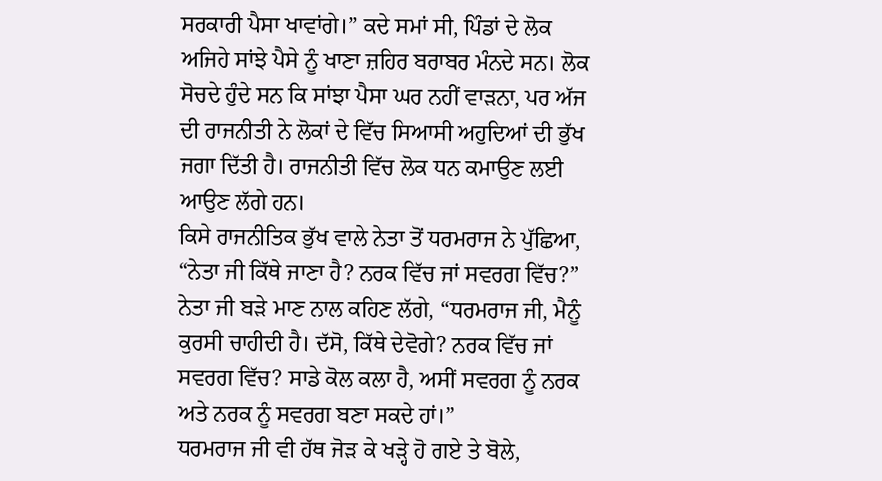ਸਰਕਾਰੀ ਪੈਸਾ ਖਾਵਾਂਗੇ।” ਕਦੇ ਸਮਾਂ ਸੀ, ਪਿੰਡਾਂ ਦੇ ਲੋਕ ਅਜਿਹੇ ਸਾਂਝੇ ਪੈਸੇ ਨੂੰ ਖਾਣਾ ਜ਼ਹਿਰ ਬਰਾਬਰ ਮੰਨਦੇ ਸਨ। ਲੋਕ ਸੋਚਦੇ ਹੁੰਦੇ ਸਨ ਕਿ ਸਾਂਝਾ ਪੈਸਾ ਘਰ ਨਹੀਂ ਵਾੜਨਾ, ਪਰ ਅੱਜ ਦੀ ਰਾਜਨੀਤੀ ਨੇ ਲੋਕਾਂ ਦੇ ਵਿੱਚ ਸਿਆਸੀ ਅਹੁਦਿਆਂ ਦੀ ਭੁੱਖ ਜਗਾ ਦਿੱਤੀ ਹੈ। ਰਾਜਨੀਤੀ ਵਿੱਚ ਲੋਕ ਧਨ ਕਮਾਉਣ ਲਈ ਆਉਣ ਲੱਗੇ ਹਨ।
ਕਿਸੇ ਰਾਜਨੀਤਿਕ ਭੁੱਖ ਵਾਲੇ ਨੇਤਾ ਤੋਂ ਧਰਮਰਾਜ ਨੇ ਪੁੱਛਿਆ, “ਨੇਤਾ ਜੀ ਕਿੱਥੇ ਜਾਣਾ ਹੈ? ਨਰਕ ਵਿੱਚ ਜਾਂ ਸਵਰਗ ਵਿੱਚ?”
ਨੇਤਾ ਜੀ ਬੜੇ ਮਾਣ ਨਾਲ ਕਹਿਣ ਲੱਗੇ, “ਧਰਮਰਾਜ ਜੀ, ਮੈਨੂੰ ਕੁਰਸੀ ਚਾਹੀਦੀ ਹੈ। ਦੱਸੋ, ਕਿੱਥੇ ਦੇਵੋਗੇ? ਨਰਕ ਵਿੱਚ ਜਾਂ ਸਵਰਗ ਵਿੱਚ? ਸਾਡੇ ਕੋਲ ਕਲਾ ਹੈ, ਅਸੀਂ ਸਵਰਗ ਨੂੰ ਨਰਕ ਅਤੇ ਨਰਕ ਨੂੰ ਸਵਰਗ ਬਣਾ ਸਕਦੇ ਹਾਂ।”
ਧਰਮਰਾਜ ਜੀ ਵੀ ਹੱਥ ਜੋੜ ਕੇ ਖੜ੍ਹੇ ਹੋ ਗਏ ਤੇ ਬੋਲੇ,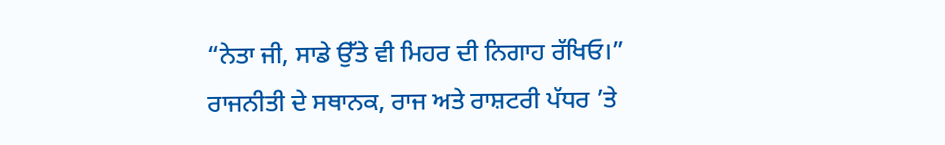“ਨੇਤਾ ਜੀ, ਸਾਡੇ ਉੱਤੇ ਵੀ ਮਿਹਰ ਦੀ ਨਿਗਾਹ ਰੱਖਿਓ।”
ਰਾਜਨੀਤੀ ਦੇ ਸਥਾਨਕ, ਰਾਜ ਅਤੇ ਰਾਸ਼ਟਰੀ ਪੱਧਰ ’ਤੇ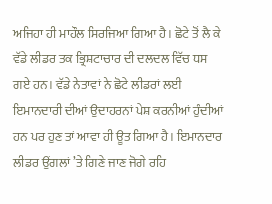ਅਜਿਹਾ ਹੀ ਮਾਹੌਲ ਸਿਰਜਿਆ ਗਿਆ ਹੈ। ਛੋਟੇ ਤੋਂ ਲੈ ਕੇ ਵੱਡੇ ਲੀਡਰ ਤਕ ਭ੍ਰਿਸ਼ਟਾਚਾਰ ਦੀ ਦਲਦਲ ਵਿੱਚ ਧਸ ਗਏ ਹਨ। ਵੱਡੇ ਨੇਤਾਵਾਂ ਨੇ ਛੋਟੇ ਲੀਡਰਾਂ ਲਈ ਇਮਾਨਦਾਰੀ ਦੀਆਂ ਉਦਾਹਰਨਾਂ ਪੇਸ਼ ਕਰਨੀਆਂ ਹੁੰਦੀਆਂ ਹਨ ਪਰ ਹੁਣ ਤਾਂ ਆਵਾ ਹੀ ਊਤ ਗਿਆ ਹੈ। ਇਮਾਨਦਾਰ ਲੀਡਰ ਉਂਗਲਾਂ ’ਤੇ ਗਿਣੇ ਜਾਣ ਜੋਗੇ ਰਹਿ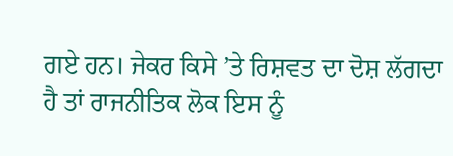ਗਏ ਹਨ। ਜੇਕਰ ਕਿਸੇ ’ਤੇ ਰਿਸ਼ਵਤ ਦਾ ਦੋਸ਼ ਲੱਗਦਾ ਹੈ ਤਾਂ ਰਾਜਨੀਤਿਕ ਲੋਕ ਇਸ ਨੂੰ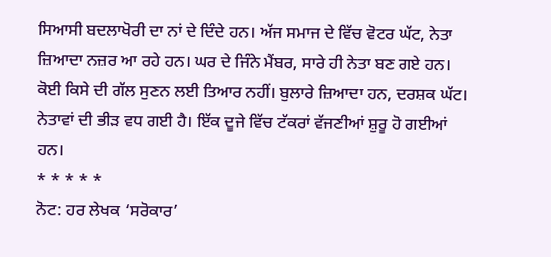ਸਿਆਸੀ ਬਦਲਾਖੋਰੀ ਦਾ ਨਾਂ ਦੇ ਦਿੰਦੇ ਹਨ। ਅੱਜ ਸਮਾਜ ਦੇ ਵਿੱਚ ਵੋਟਰ ਘੱਟ, ਨੇਤਾ ਜ਼ਿਆਦਾ ਨਜ਼ਰ ਆ ਰਹੇ ਹਨ। ਘਰ ਦੇ ਜਿੰਨੇ ਮੈਂਬਰ, ਸਾਰੇ ਹੀ ਨੇਤਾ ਬਣ ਗਏ ਹਨ। ਕੋਈ ਕਿਸੇ ਦੀ ਗੱਲ ਸੁਣਨ ਲਈ ਤਿਆਰ ਨਹੀਂ। ਬੁਲਾਰੇ ਜ਼ਿਆਦਾ ਹਨ, ਦਰਸ਼ਕ ਘੱਟ। ਨੇਤਾਵਾਂ ਦੀ ਭੀੜ ਵਧ ਗਈ ਹੈ। ਇੱਕ ਦੂਜੇ ਵਿੱਚ ਟੱਕਰਾਂ ਵੱਜਣੀਆਂ ਸ਼ੁਰੂ ਹੋ ਗਈਆਂ ਹਨ।
* * * * *
ਨੋਟ: ਹਰ ਲੇਖਕ ‘ਸਰੋਕਾਰ’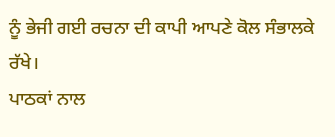ਨੂੰ ਭੇਜੀ ਗਈ ਰਚਨਾ ਦੀ ਕਾਪੀ ਆਪਣੇ ਕੋਲ ਸੰਭਾਲਕੇ ਰੱਖੇ।
ਪਾਠਕਾਂ ਨਾਲ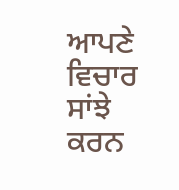ਆਪਣੇ ਵਿਚਾਰ ਸਾਂਝੇ ਕਰਨ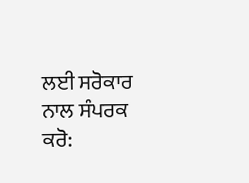ਲਈ ਸਰੋਕਾਰ ਨਾਲ ਸੰਪਰਕ ਕਰੋ: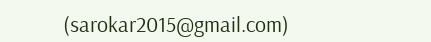(sarokar2015@gmail.com)